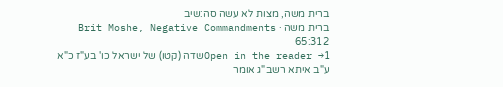ברית משה, מצות לא עשה סה:שיב
ברית משה · Brit Moshe, Negative Commandments 65:312
Open in the reader →1שדה (קטו) של ישראל כו' בע"ז כ"א ע"ב איתא רשב"ג אומר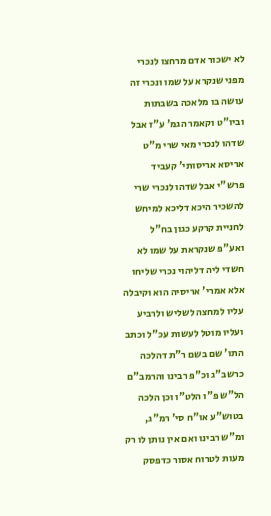לא ישכור אדם מרחצו לנכרי מפני שנקרא על שמו ונכרי זה עושה בו מלאכה בשבתות וביו"ט וקאמר הגמ' ע"ז אבל שדהו לנכרי מאי שרי מ"ט אריסא אריסותי' קעביד פרש"י אבל שדהו לנכרי שרי להשכיר היכא דליכא למיחש לחניית קרקע כגון בח"ל ואע"פ שנקראת על שמו לא חשדי ליה דליהוי נכרי שליחו אלא אמרי' אריסיה הוא וקיבלה עליו למחצה לשליש ולרביע ועליו מוטל לעשות עכ"ל וכתב התו' שם בשם ר"ת דהלכה כרשב"ג וכ"פ רבינו והרמב"ם הל"ש פ"ו הלט"ו וכן הלכה בטוש"ע או"ח סי' רמ"ג, ומ"ש רבינו ואם אין נותן לו רק מעות לטרוח אסור כדפסק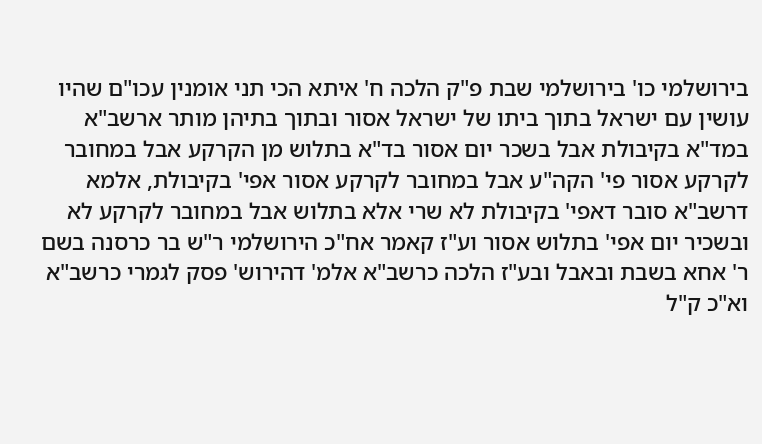בירושלמי כו' בירושלמי שבת פ"ק הלכה ח' איתא הכי תני אומנין עכו"ם שהיו עושין עם ישראל בתוך ביתו של ישראל אסור ובתוך בתיהן מותר ארשב"א במד"א בקיבולת אבל בשכר יום אסור בד"א בתלוש מן הקרקע אבל במחובר לקרקע אסור פי' הקה"ע אבל במחובר לקרקע אסור אפי' בקיבולת, אלמא דרשב"א סובר דאפי' בקיבולת לא שרי אלא בתלוש אבל במחובר לקרקע לא ובשכיר יום אפי' בתלוש אסור וע"ז קאמר אח"כ הירושלמי ר"ש בר כרסנה בשם ר' אחא בשבת ובאבל ובע"ז הלכה כרשב"א אלמ' דהירוש' פסק לגמרי כרשב"א וא"כ ק"ל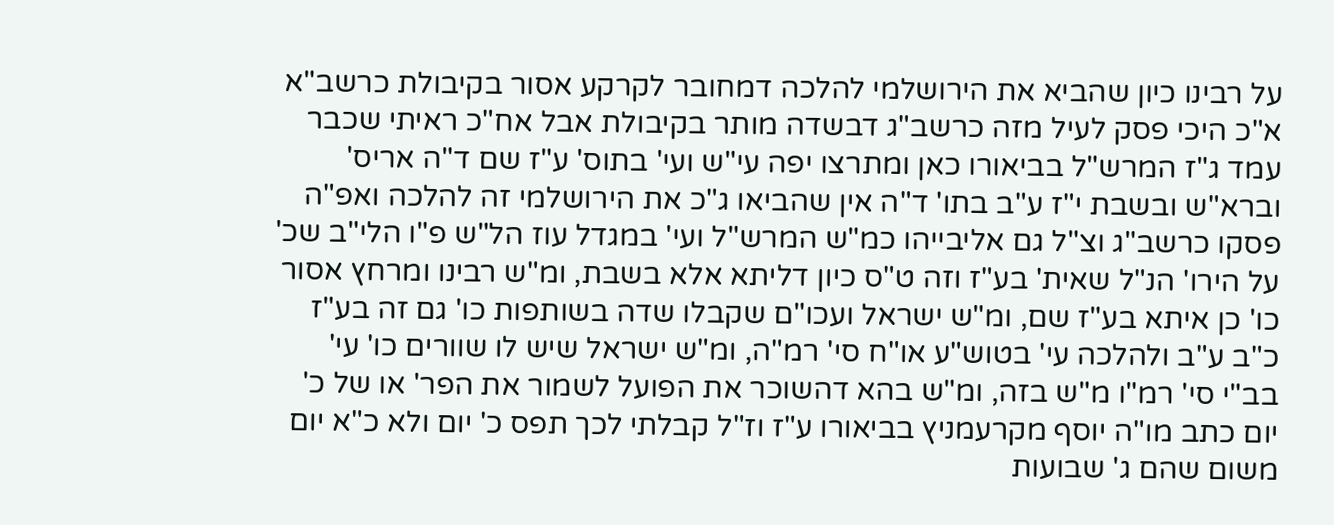על רבינו כיון שהביא את הירושלמי להלכה דמחובר לקרקע אסור בקיבולת כרשב"א א"כ היכי פסק לעיל מזה כרשב"ג דבשדה מותר בקיבולת אבל אח"כ ראיתי שכבר עמד ג"ז המרש"ל בביאורו כאן ומתרצו יפה עי"ש ועי' בתוס' ע"ז שם ד"ה אריס' וברא"ש ובשבת י"ז ע"ב בתו' ד"ה אין שהביאו ג"כ את הירושלמי זה להלכה ואפ"ה פסקו כרשב"ג וצ"ל גם אליבייהו כמ"ש המרש"ל ועי' במגדל עוז הל"ש פ"ו הלי"ב שכ' על הירו' הנ"ל שאית' בע"ז וזה ט"ס כיון דליתא אלא בשבת, ומ"ש רבינו ומרחץ אסור כו' כן איתא בע"ז שם, ומ"ש ישראל ועכו"ם שקבלו שדה בשותפות כו' גם זה בע"ז כ"ב ע"ב ולהלכה עי' בטוש"ע או"ח סי' רמ"ה, ומ"ש ישראל שיש לו שוורים כו' עי' בב"י סי' רמ"ו מ"ש בזה, ומ"ש בהא דהשוכר את הפועל לשמור את הפר' או של כ' יום כתב מו"ה יוסף מקרעמניץ בביאורו ע"ז וז"ל קבלתי לכך תפס כ' יום ולא כ"א יום משום שהם ג' שבועות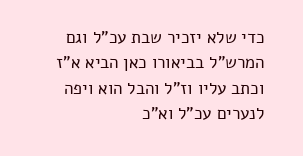כדי שלא יזכיר שבת עכ"ל וגם המרש"ל בביאורו כאן הביא א"ז וכתב עליו וז"ל והבל הוא ויפה לנערים עכ"ל וא"כ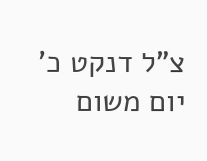צ"ל דנקט כ' יום משום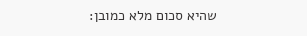שהיא סכום מלא כמובן: